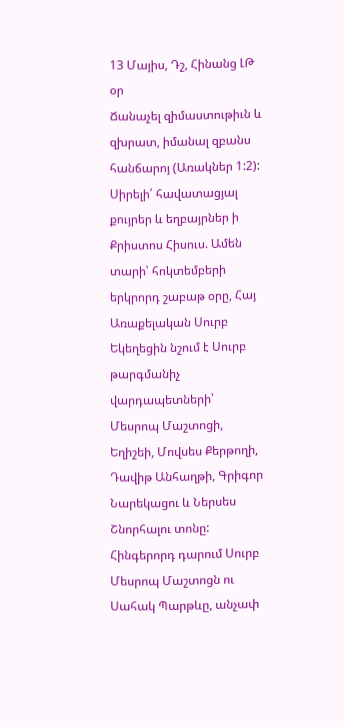13 Մայիս, Դշ, Հինանց ԼԹ օր
Ճանաչել զիմաստութիւն և զխրատ, իմանալ զբանս հանճարոյ (Առակներ 1:2):
Սիրելի՛ հավատացյալ քույրեր և եղբայրներ ի Քրիստոս Հիսուս. Ամեն տարի՝ հոկտեմբերի երկրորդ շաբաթ օրը, Հայ Առաքելական Սուրբ Եկեղեցին նշում է Սուրբ թարգմանիչ վարդապետների՝ Մեսրոպ Մաշտոցի, Եղիշեի, Մովսես Քերթողի, Դավիթ Անհաղթի, Գրիգոր Նարեկացու և Ներսես Շնորհալու տոնը: Հինգերորդ դարում Սուրբ Մեսրոպ Մաշտոցն ու Սահակ Պարթևը, անչափ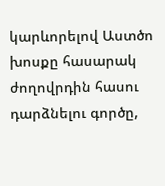կարևորելով Աստծո խոսքը հասարակ ժողովրդին հասու դարձնելու գործը,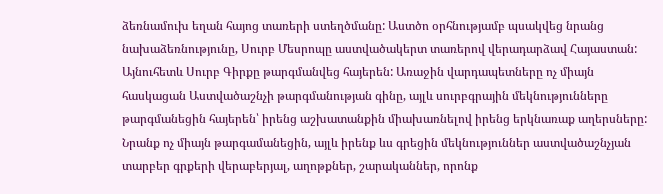ձեռնամուխ եղան հայոց տառերի ստեղծմանը: Աստծո օրհնությամբ պսակվեց նրանց նախաձեռնությունը, Սուրբ Մեսրոպը աստվածակերտ տառերով վերադարձավ Հայաստան: Այնուհետև Սուրբ Գիրքը թարգմանվեց հայերեն: Առաջին վարդապետները ոչ միայն հասկացան Աստվածաշնչի թարգմանության գինը, այլև սուրբգրային մեկնությունները թարգմանեցին հայերեն՝ իրենց աշխատանքին միախառնելով իրենց երկնառաք աղերսները: Նրանք ոչ միայն թարգամանեցին, այլև իրենք ևս գրեցին մեկնություններ աստվածաշնչյան տարբեր գրքերի վերաբերյալ, աղոթքներ, շարականներ, որոնք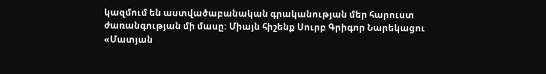կազմում են աստվածաբանական գրականության մեր հարուստ ժառանգության մի մասը: Միայն հիշենք Սուրբ Գրիգոր Նարեկացու «Մատյան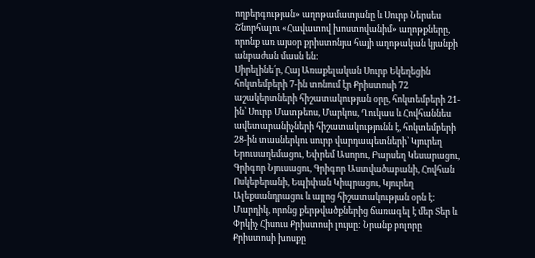ողբերգության» աղոթամատյանը և Սուրբ Ներսես Շնորհալու «Հավատով խոստովանիմ» աղոթքները, որոնք առ այսօր քրիստոնյա հայի աղոթական կյանքի անբաժան մասն են:
Սիրելինե՛ր, Հայ Առաքելական Սուրբ Եկեղեցին հոկտեմբերի 7-ին տոնում էր Քրիստոսի 72 աշակերտների հիշատակության օրը, հոկտեմբերի 21-ին՝ Սուրբ Մատթեոս, Մարկոս, Ղուկաս և Հովհաննես ավետարանիչների հիշատակությունն է, հոկտեմբերի 28-ին տասներկու սուրբ վարդապետների՝ Կյուրեղ Երուսաղեմացու, Եփրեմ Ասորու, Բարսեղ Կեսարացու, Գրիգոր Նյուսացու, Գրիգոր Աստվածաբանի, Հովհան Ոսկեբերանի, Եպիփան Կիպրացու, Կյուրեղ Ալեքսանդրացու և այլոց հիշատակության օրն է: Մարդիկ, որոնց քերթվածքներից ճառագել է մեր Տեր և Փրկիչ Հիսուս Քրիստոսի լույսը: Նրանք բոլորը Քրիստոսի խոսքը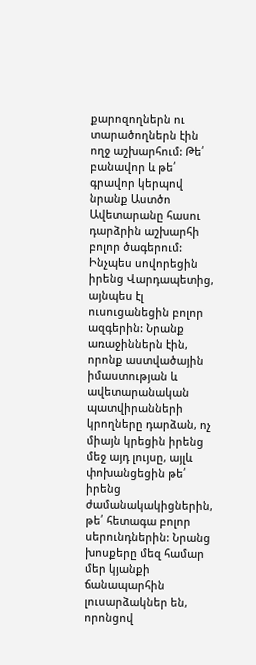քարոզողներն ու տարածողներն էին ողջ աշխարհում: Թե՛ բանավոր և թե՛ գրավոր կերպով նրանք Աստծո Ավետարանը հասու դարձրին աշխարհի բոլոր ծագերում: Ինչպես սովորեցին իրենց Վարդապետից, այնպես էլ ուսուցանեցին բոլոր ազգերին: Նրանք առաջիններն էին, որոնք աստվածային իմաստության և ավետարանական պատվիրանների կրողները դարձան, ոչ միայն կրեցին իրենց մեջ այդ լույսը, այլև փոխանցեցին թե՛ իրենց ժամանակակիցներին, թե՛ հետագա բոլոր սերունդներին: Նրանց խոսքերը մեզ համար մեր կյանքի ճանապարհին լուսարձակներ են, որոնցով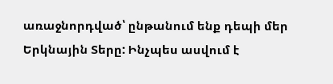առաջնորդված՝ ընթանում ենք դեպի մեր Երկնային Տերը: Ինչպես ասվում է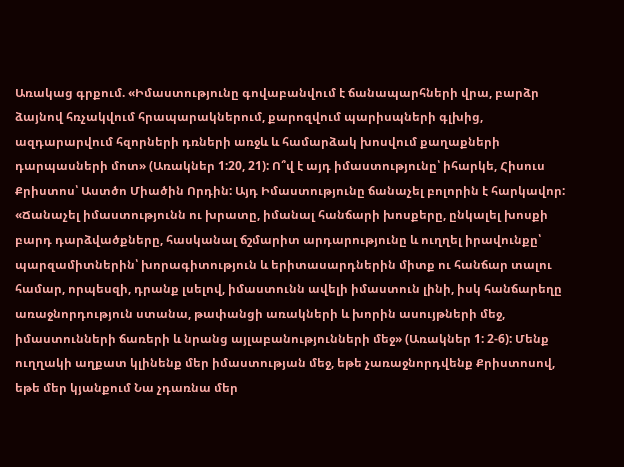Առակաց գրքում. «Իմաստությունը գովաբանվում է ճանապարհների վրա, բարձր ձայնով հռչակվում հրապարակներում, քարոզվում պարիսպների գլխից, ազդարարվում հզորների դռների առջև և համարձակ խոսվում քաղաքների դարպասների մոտ» (Առակներ 1:20, 21): Ո՞վ է այդ իմաստությունը՝ իհարկե, Հիսուս Քրիստոս՝ Աստծո Միածին Որդին: Այդ Իմաստությունը ճանաչել բոլորին է հարկավոր: «Ճանաչել իմաստությունն ու խրատը, իմանալ հանճարի խոսքերը, ընկալել խոսքի բարդ դարձվածքները, հասկանալ ճշմարիտ արդարությունը և ուղղել իրավունքը՝ պարզամիտներին՝ խորագիտություն և երիտասարդներին միտք ու հանճար տալու համար, որպեսզի, դրանք լսելով, իմաստունն ավելի իմաստուն լինի, իսկ հանճարեղը առաջնորդություն ստանա, թափանցի առակների և խորին ասույթների մեջ, իմաստունների ճառերի և նրանց այլաբանությունների մեջ» (Առակներ 1: 2-6): Մենք ուղղակի աղքատ կլինենք մեր իմաստության մեջ, եթե չառաջնորդվենք Քրիստոսով, եթե մեր կյանքում Նա չդառնա մեր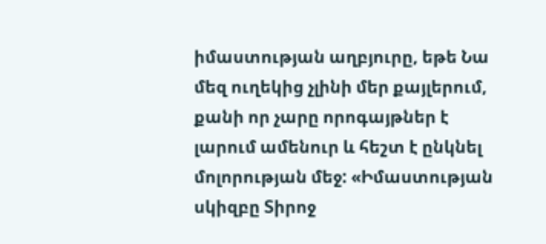իմաստության աղբյուրը, եթե Նա մեզ ուղեկից չլինի մեր քայլերում, քանի որ չարը որոգայթներ է լարում ամենուր և հեշտ է ընկնել մոլորության մեջ: «Իմաստության սկիզբը Տիրոջ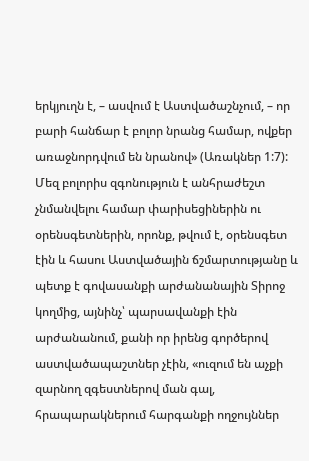երկյուղն է, – ասվում է Աստվածաշնչում, – որ բարի հանճար է բոլոր նրանց համար, ովքեր առաջնորդվում են նրանով» (Առակներ 1:7): Մեզ բոլորիս զգոնություն է անհրաժեշտ չնմանվելու համար փարիսեցիներին ու օրենսգետներին, որոնք, թվում է, օրենսգետ էին և հասու Աստվածային ճշմարտությանը և պետք է գովասանքի արժանանային Տիրոջ կողմից, այնինչ՝ պարսավանքի էին արժանանում, քանի որ իրենց գործերով աստվածապաշտներ չէին, «ուզում են աչքի զարնող զգեստներով ման գալ, հրապարակներում հարգանքի ողջույններ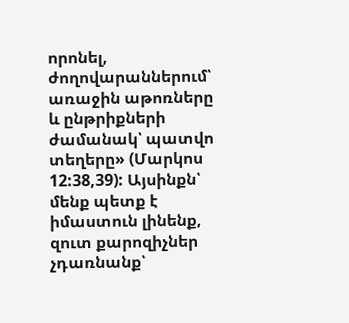որոնել, ժողովարաններում՝ առաջին աթոռները և ընթրիքների ժամանակ՝ պատվո տեղերը» (Մարկոս 12:38,39): Այսինքն՝ մենք պետք է իմաստուն լինենք, զուտ քարոզիչներ չդառնանք՝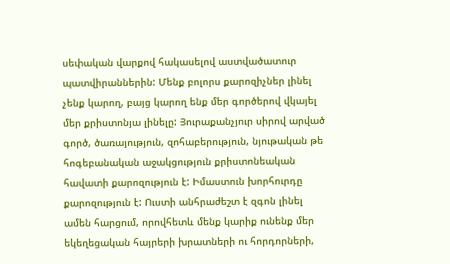սեփական վարքով հակասելով աստվածատուր պատվիրաններին: Մենք բոլորս քարոզիչներ լինել չենք կարող, բայց կարող ենք մեր գործերով վկայել մեր քրիստոնյա լինելը: Յուրաքանչյուր սիրով արված գործ, ծառայություն, զոհաբերություն, նյութական թե հոգեբանական աջակցություն քրիստոնեական հավատի քարոզություն է: Իմաստուն խորհուրդը քարոզություն է: Ուստի անհրաժեշտ է զգոն լինել ամեն հարցում, որովհետև մենք կարիք ունենք մեր եկեղեցական հայրերի խրատների ու հորդորների,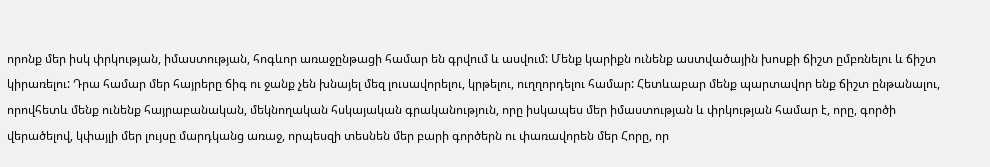որոնք մեր իսկ փրկության, իմաստության, հոգևոր առաջընթացի համար են գրվում և ասվում: Մենք կարիքն ունենք աստվածային խոսքի ճիշտ ըմբռնելու և ճիշտ կիրառելու: Դրա համար մեր հայրերը ճիգ ու ջանք չեն խնայել մեզ լուսավորելու, կրթելու, ուղղորդելու համար: Հետևաբար մենք պարտավոր ենք ճիշտ ընթանալու, որովհետև մենք ունենք հայրաբանական, մեկնողական հսկայական գրականություն, որը իսկապես մեր իմաստության և փրկության համար է, որը, գործի վերածելով, կփայլի մեր լույսը մարդկանց առաջ, որպեսզի տեսնեն մեր բարի գործերն ու փառավորեն մեր Հորը, որ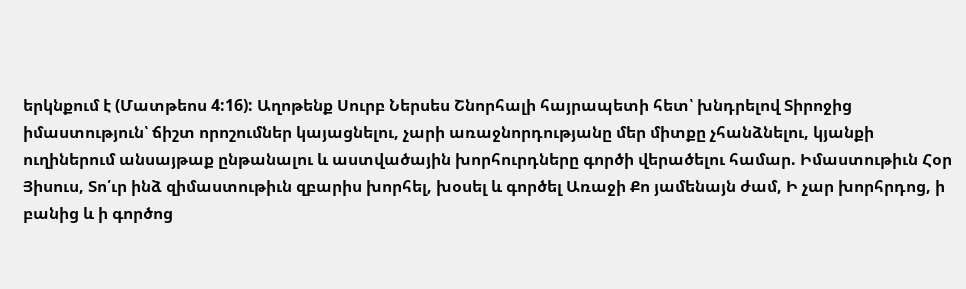երկնքում է (Մատթեոս 4:16): Աղոթենք Սուրբ Ներսես Շնորհալի հայրապետի հետ՝ խնդրելով Տիրոջից իմաստություն՝ ճիշտ որոշումներ կայացնելու, չարի առաջնորդությանը մեր միտքը չհանձնելու, կյանքի ուղիներում անսայթաք ընթանալու և աստվածային խորհուրդները գործի վերածելու համար. Իմաստութիւն Հօր Յիսուս, Տո՛ւր ինձ զիմաստութիւն զբարիս խորհել, խօսել և գործել Առաջի Քո յամենայն ժամ, Ի չար խորհրդոց, ի բանից և ի գործոց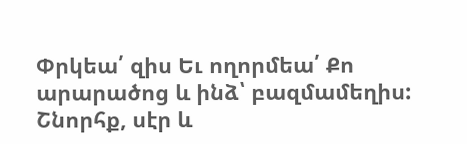Փրկեա՛ զիս Եւ ողորմեա՛ Քո արարածոց և ինձ՝ բազմամեղիս:
Շնորհք, սէր և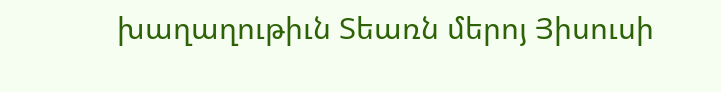խաղաղութիւն Տեառն մերոյ Յիսուսի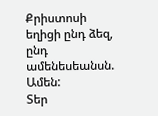Քրիստոսի եղիցի ընդ ձեզ, ընդ ամենեսեանսն. Ամեն:
Տեր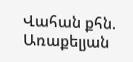Վահան քհն. Առաքելյան